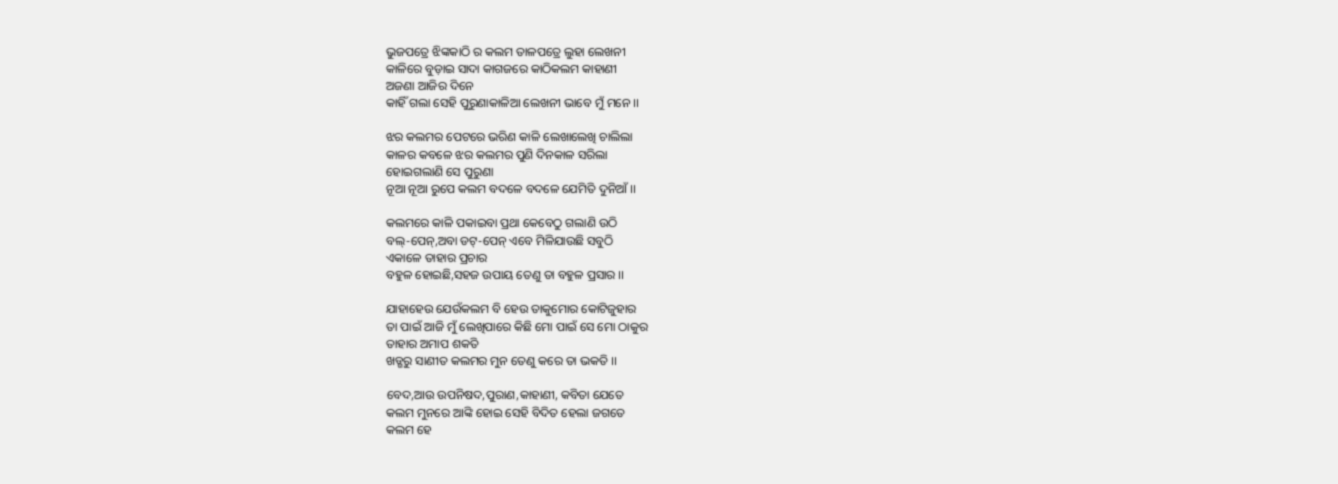ଭୁଜପତ୍ରେ ଝିଙ୍କକାଠି ର କଲମ ତାଳପତ୍ରେ ଲୁହା ଲେଖନୀ
କାଳିରେ ବୁଡ଼ାଇ ସାଦା କାଗଜରେ କାଠିକଲମ କାହାଣୀ
ଅଜଣା ଆଜିର ଦିନେ
କାହିଁ ଗଲା ସେହି ପୁରୁଣାକାଳିଆ ଲେଖନୀ ଭାବେ ମୁଁ ମନେ ।।

ଝର କଲମର ପେଟରେ ଭରିଣ କାଳି ଲେଖାଲେଖି ଚାଲିଲା
କାଳର କବଳେ ଝର କଲମର ପୁଣି ଦିନକାଳ ସରିଲା
ହୋଇଗଲାଣି ସେ ପୁରୁଣା
ନୂଆ ନୂଆ ରୁପେ କଲମ ବଦଳେ‌ ବଦଳେ ଯେମିତି ଦୁନିଆଁ ।।

କଲମରେ କାଳି ପକାଇବା ପ୍ରଥା କେବେଠୁ ଗଲାଣି ଉଠି
ବଲ୍-ପେନ୍,ଅବା ଡଟ୍-ପେନ୍ ଏବେ ମିଳିଯାଉଛି ସବୁଠି
ଏକାଳେ ତାହାର ପ୍ରଚାର
ବହୁଳ ହୋଇଛି,ସହଜ ଉପାୟ ତେଣୁ ତା ବହୁଳ ପ୍ରସାର ।।

ଯାହାହେଉ ଯେଉଁକଲମ ବି ହେଉ ତାକୁମୋର କୋଟିଜୁହାର
ତା ପାଇଁ ଆଜି ମୁଁ ଲେଖିପାରେ କିଛି ମୋ ପାଇଁ ସେ ମୋ ଠାକୁର
ତାହାର ଅମାପ ଶକତି
ଖଡ୍ଗରୁ ସାଣୀତ କଲମର ମୁନ ତେଣୁ କରେ ତା ଭକତି ।।

ବେଦ,ଆଉ ଉପନିଷଦ,ପୁରାଣ,କାହାଣୀ, କବିତା ଯେତେ
କଲମ ମୁନରେ ଆଙ୍କି ହୋଇ ସେହି ବିଦିତ ହେଲା ଜଗତେ
କଲମ ‌ହେ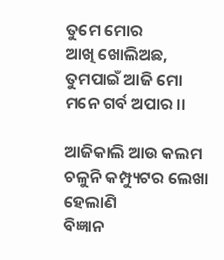ତୁମେ ମୋର
ଆଖି ଖୋଲିଅଛ, ତୁମପାଇଁ ଆଜି ମୋ ମନେ ଗର୍ବ ଅପାର ।।

ଆଜିକାଲି ଆଉ କଲମ ଚଳୁନି କମ୍ପ୍ୟୁଟର ଲେଖା ହେଲାଣି
ବିଜ୍ଞାନ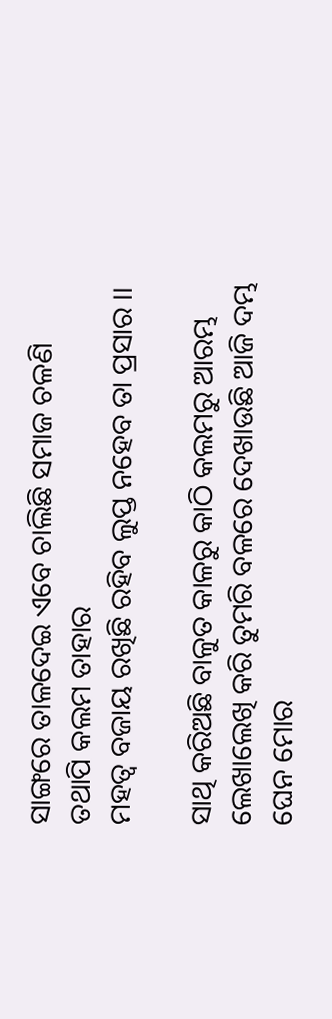ସାଙ୍ଗରେ ତାଳଦେଇ ଏବେ ଚାଲିଛି ସମାଜ ଚଳଣି
ତଥାପି କଲମ ତାହାର
ମହତ୍ଵ ବଜାୟ ରଖିଛି ରହିବ ଲୁପ୍ତ ନହେବ ତା ପ୍ରସାର ।।

ସାଥି କରିଅଛି ବାଳୁତ କାଳରୁ କାଠି କଲମରୁ ଆରମ୍ଭ
ଲେଖାଲେଖି କରି ତୁମରି ବଳରେ ଦେଖାଉଛି ଆଜି ଦମ୍ଭ
ଘେନ ମୋର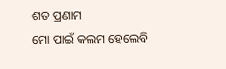ଶତ ପ୍ରଣାମ
ମୋ ପାଇଁ କଲମ ହେଲେବି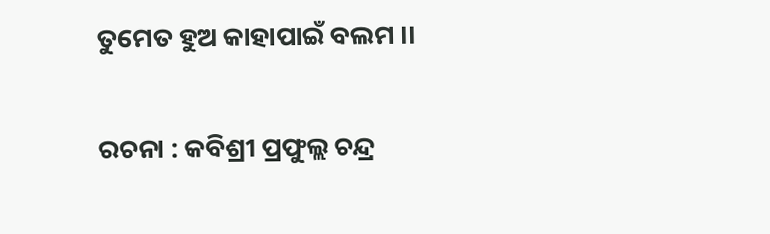ତୁମେତ ହୁଅ କାହାପାଇଁ ବଲମ ।।


ରଚନା : କବିଶ୍ରୀ ପ୍ରଫୁଲ୍ଲ ଚନ୍ଦ୍ର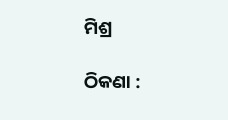ମିଶ୍ର

ଠିକଣା :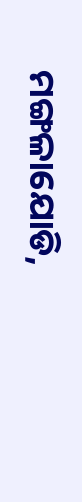ମଙ୍ଗଳାଯୋଡି,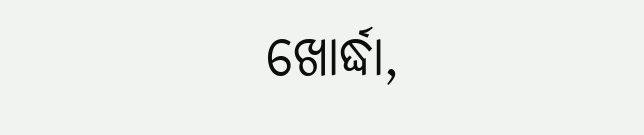ଖୋର୍ଦ୍ଧା,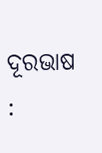ଦୂରଭାଷ :